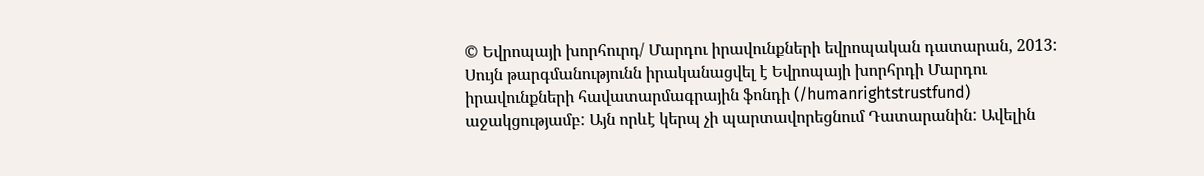© Եվրոպայի խորհուրդ/ Մարդու իրավունքների եվրոպական դատարան, 2013: Սույն թարգմանությունն իրականացվել է Եվրոպայի խորհրդի Մարդու իրավունքների հավատարմագրային ֆոնդի (/humanrightstrustfund) աջակցությամբ: Այն որևէ կերպ չի պարտավորեցնում Դատարանին: Ավելին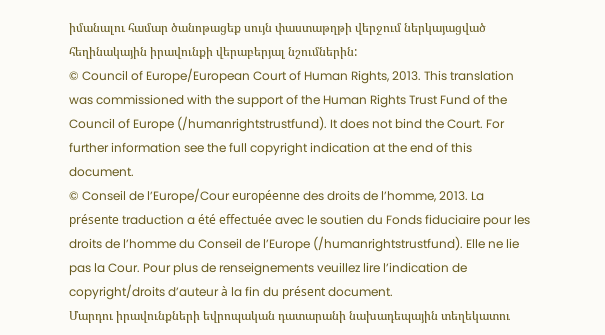իմանալու համար ծանոթացեք սույն փաստաթղթի վերջում ներկայացված հեղինակային իրավունքի վերաբերյալ նշումներին:
© Council of Europe/European Court of Human Rights, 2013. This translation was commissioned with the support of the Human Rights Trust Fund of the Council of Europe (/humanrightstrustfund). It does not bind the Court. For further information see the full copyright indication at the end of this document.
© Conseil de l’Europe/Cour européenne des droits de l’homme, 2013. La présente traduction a été effectuée avec le soutien du Fonds fiduciaire pour les droits de l’homme du Conseil de l’Europe (/humanrightstrustfund). Elle ne lie pas la Cour. Pour plus de renseignements veuillez lire l’indication de copyright/droits d’auteur à la fin du présent document.
Մարդու իրավունքների եվրոպական դատարանի նախադեպային տեղեկատու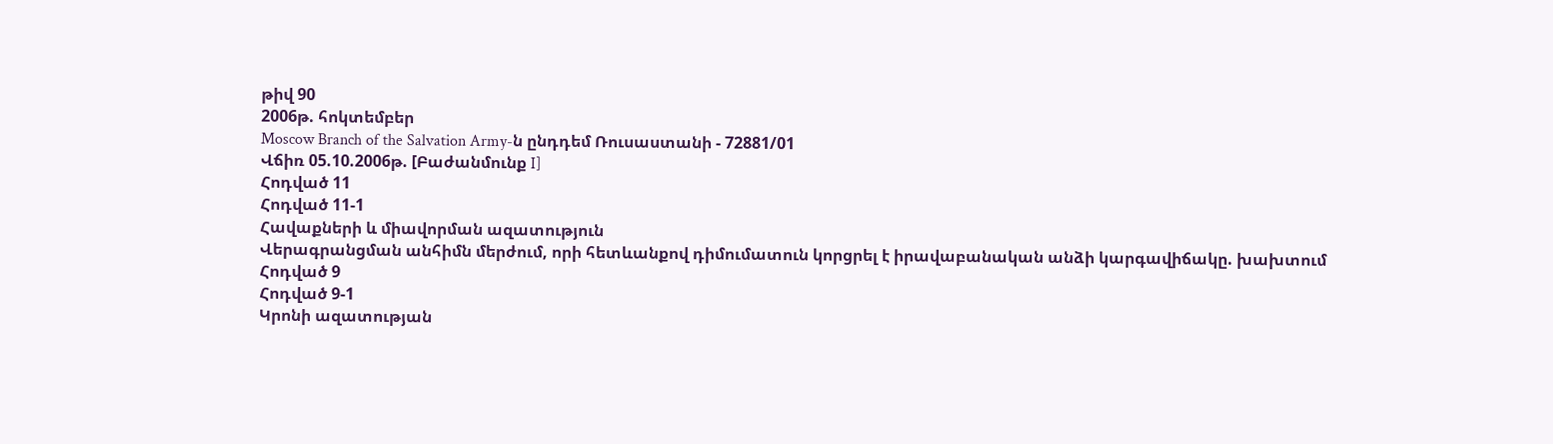թիվ 90
2006թ. հոկտեմբեր
Moscow Branch of the Salvation Army-ն ընդդեմ Ռուսաստանի - 72881/01
Վճիռ 05.10.2006թ. [Բաժանմունք I]
Հոդված 11
Հոդված 11-1
Հավաքների և միավորման ազատություն
Վերագրանցման անհիմն մերժում, որի հետևանքով դիմումատուն կորցրել է իրավաբանական անձի կարգավիճակը. խախտում
Հոդված 9
Հոդված 9-1
Կրոնի ազատության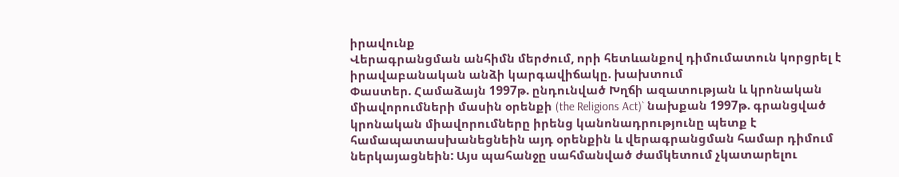իրավունք
Վերագրանցման անհիմն մերժում, որի հետևանքով դիմումատուն կորցրել է իրավաբանական անձի կարգավիճակը. խախտում
Փաստեր. Համաձայն 1997թ. ընդունված Խղճի ազատության և կրոնական միավորումների մասին օրենքի (the Religions Act)` նախքան 1997թ. գրանցված կրոնական միավորումները իրենց կանոնադրությունը պետք է համապատասխանեցնեին այդ օրենքին և վերագրանցման համար դիմում ներկայացնեին: Այս պահանջը սահմանված ժամկետում չկատարելու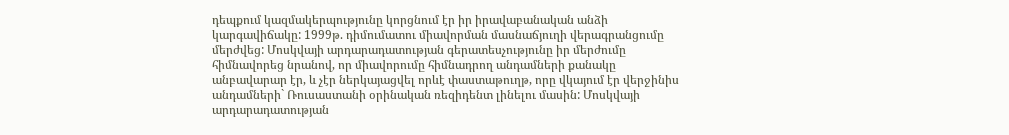դեպքում կազմակերպությունը կորցնում էր իր իրավաբանական անձի կարգավիճակը: 1999թ. դիմումատու միավորման մասնաճյուղի վերագրանցումը մերժվեց: Մոսկվայի արդարադատության գերատեսչությունը իր մերժումը հիմնավորեց նրանով, որ միավորումը հիմնադրող անդամների քանակը անբավարար էր, և չէր ներկայացվել որևէ փաստաթուղթ, որը վկայում էր վերջինիս անդամների` Ռուսաստանի օրինական ռեզիդենտ լինելու մասին: Մոսկվայի արդարադատության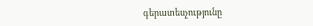գերատեսչությունը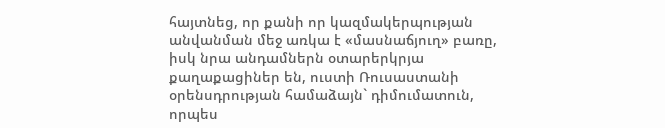հայտնեց, որ քանի որ կազմակերպության անվանման մեջ առկա է «մասնաճյուղ» բառը, իսկ նրա անդամներն օտարերկրյա քաղաքացիներ են, ուստի Ռուսաստանի օրենսդրության համաձայն` դիմումատուն, որպես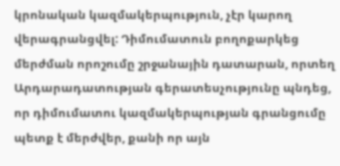կրոնական կազմակերպություն, չէր կարող վերագրանցվել: Դիմումատուն բողոքարկեց մերժման որոշումը շրջանային դատարան, որտեղ Արդարադատության գերատեսչությունը պնդեց, որ դիմումատու կազմակերպության գրանցումը պետք է մերժվեր, քանի որ այն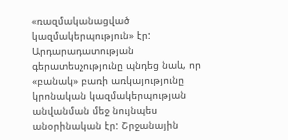«ռազմականացված կազմակերպություն» էր: Արդարադատության գերատեսչությունը պնդեց նաև, որ «բանակ» բառի առկայությունը կրոնական կազմակերպության անվանման մեջ նույնպես անօրինական էր: Շրջանային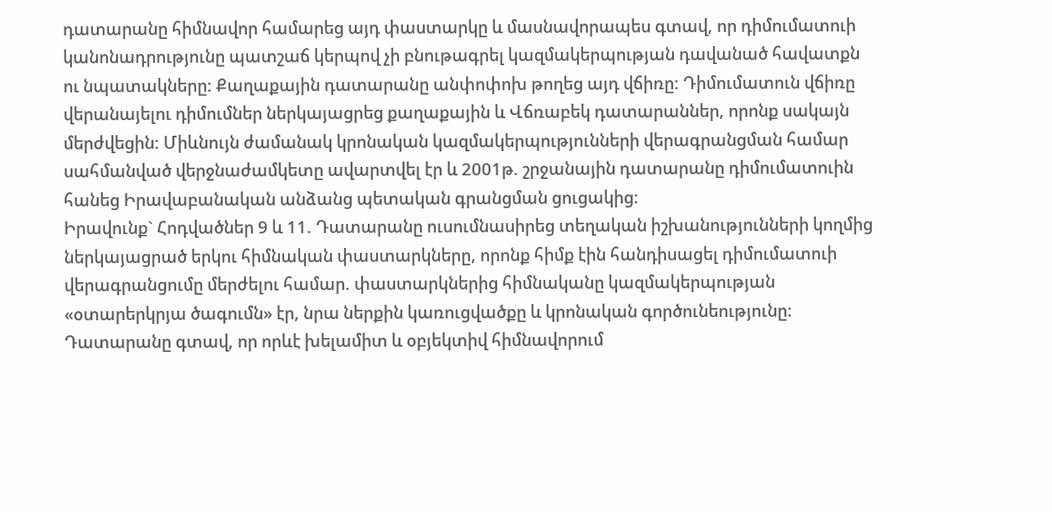դատարանը հիմնավոր համարեց այդ փաստարկը և մասնավորապես գտավ, որ դիմումատուի կանոնադրությունը պատշաճ կերպով չի բնութագրել կազմակերպության դավանած հավատքն ու նպատակները: Քաղաքային դատարանը անփոփոխ թողեց այդ վճիռը: Դիմումատուն վճիռը վերանայելու դիմումներ ներկայացրեց քաղաքային և Վճռաբեկ դատարաններ, որոնք սակայն մերժվեցին: Միևնույն ժամանակ կրոնական կազմակերպությունների վերագրանցման համար սահմանված վերջնաժամկետը ավարտվել էր և 2001թ. շրջանային դատարանը դիմումատուին հանեց Իրավաբանական անձանց պետական գրանցման ցուցակից:
Իրավունք` Հոդվածներ 9 և 11. Դատարանը ուսումնասիրեց տեղական իշխանությունների կողմից ներկայացրած երկու հիմնական փաստարկները, որոնք հիմք էին հանդիսացել դիմումատուի վերագրանցումը մերժելու համար. փաստարկներից հիմնականը կազմակերպության «օտարերկրյա ծագումն» էր, նրա ներքին կառուցվածքը և կրոնական գործունեությունը: Դատարանը գտավ, որ որևէ խելամիտ և օբյեկտիվ հիմնավորում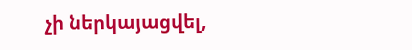չի ներկայացվել,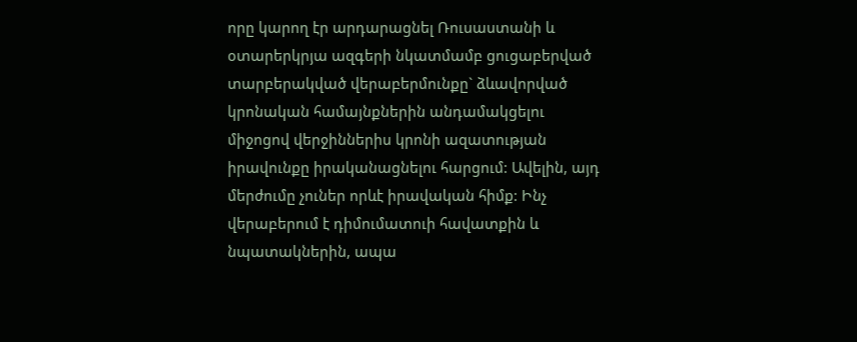որը կարող էր արդարացնել Ռուսաստանի և օտարերկրյա ազգերի նկատմամբ ցուցաբերված տարբերակված վերաբերմունքը` ձևավորված կրոնական համայնքներին անդամակցելու միջոցով վերջիններիս կրոնի ազատության իրավունքը իրականացնելու հարցում: Ավելին, այդ մերժումը չուներ որևէ իրավական հիմք: Ինչ վերաբերում է դիմումատուի հավատքին և նպատակներին, ապա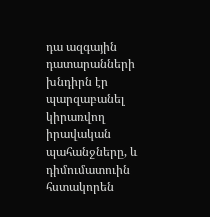դա ազգային դատարանների խնդիրն էր պարզաբանել կիրառվող իրավական պահանջները, և դիմումատուին հստակորեն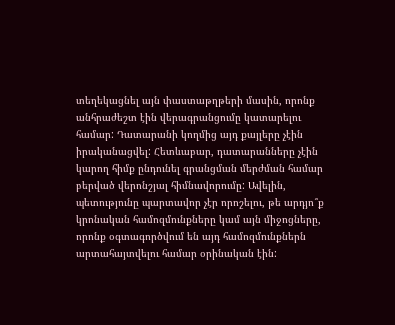տեղեկացնել այն փաստաթղթերի մասին, որոնք անհրաժեշտ էին վերագրանցումը կատարելու համար: Դատարանի կողմից այդ քայլերը չէին իրականացվել: Հետևաբար, դատարանները չէին կարող հիմք ընդունել գրանցման մերժման համար բերված վերոնշյալ հիմնավորումը: Ավելին, պետությունը պարտավոր չէր որոշելու, թե արդյո՞ք կրոնական համոզմունքները կամ այն միջոցները, որոնք օգտագործվում են այդ համոզմունքներն արտահայտվելու համար օրինական էին: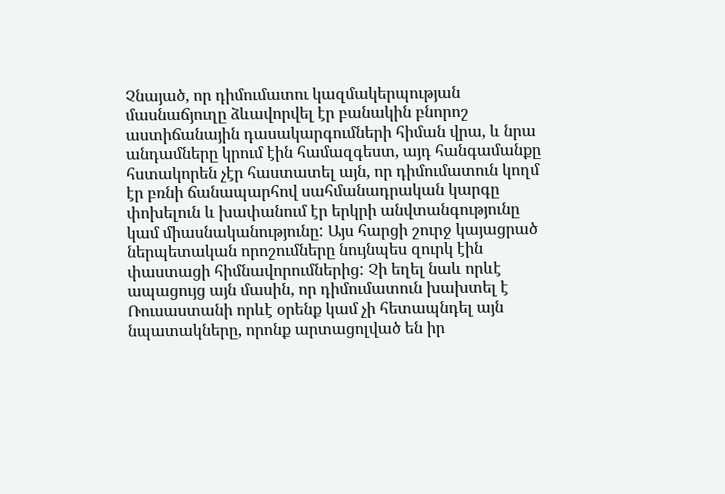Չնայած, որ դիմումատու կազմակերպության մասնաճյուղը ձևավորվել էր բանակին բնորոշ աստիճանային դասակարգումների հիման վրա, և նրա անդամները կրում էին համազգեստ, այդ հանգամանքը հստակորեն չէր հաստատել այն, որ դիմումատուն կողմ էր բռնի ճանապարհով սահմանադրական կարգը փոխելուն և խափանում էր երկրի անվտանգությունը կամ միասնականությունը: Այս հարցի շուրջ կայացրած ներպետական որոշումները նույնպես զուրկ էին փաստացի հիմնավորումներից: Չի եղել նաև որևէ ապացույց այն մասին, որ դիմումատուն խախտել է Ռուսաստանի որևէ օրենք կամ չի հետապնդել այն նպատակները, որոնք արտացոլված են իր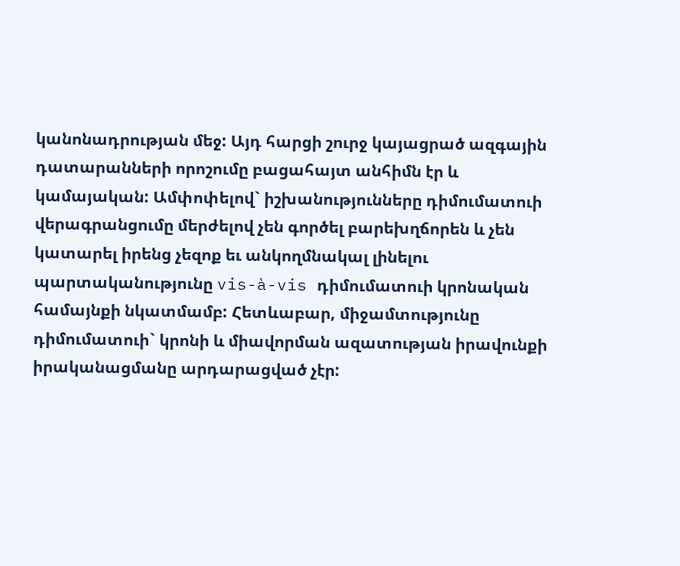կանոնադրության մեջ: Այդ հարցի շուրջ կայացրած ազգային դատարանների որոշումը բացահայտ անհիմն էր և կամայական: Ամփոփելով` իշխանությունները դիմումատուի վերագրանցումը մերժելով չեն գործել բարեխղճորեն և չեն կատարել իրենց չեզոք եւ անկողմնակալ լինելու պարտականությունը vis-à-vis դիմումատուի կրոնական համայնքի նկատմամբ: Հետևաբար, միջամտությունը դիմումատուի` կրոնի և միավորման ազատության իրավունքի իրականացմանը արդարացված չէր: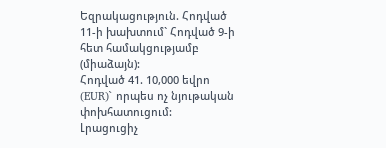Եզրակացություն. Հոդված 11-ի խախտում` Հոդված 9-ի հետ համակցությամբ (միաձայն):
Հոդված 41. 10,000 եվրո (EUR)` որպես ոչ նյութական փոխհատուցում:
Լրացուցիչ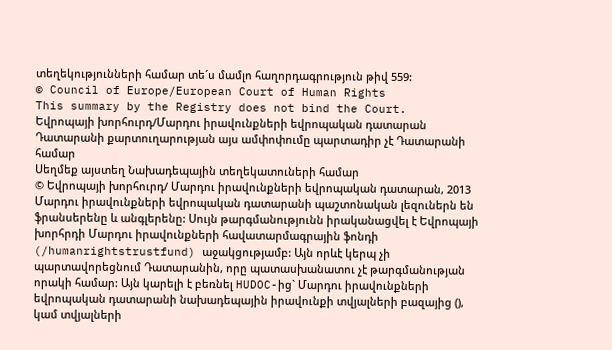տեղեկությունների համար տե´ս մամլո հաղորդագրություն թիվ 559:
© Council of Europe/European Court of Human Rights
This summary by the Registry does not bind the Court.
Եվրոպայի խորհուրդ/Մարդու իրավունքների եվրոպական դատարան
Դատարանի քարտուղարության այս ամփոփումը պարտադիր չէ Դատարանի համար
Սեղմեք այստեղ Նախադեպային տեղեկատուների համար
© Եվրոպայի խորհուրդ/ Մարդու իրավունքների եվրոպական դատարան, 2013
Մարդու իրավունքների եվրոպական դատարանի պաշտոնական լեզուներն են ֆրանսերենը և անգլերենը: Սույն թարգմանությունն իրականացվել է Եվրոպայի խորհրդի Մարդու իրավունքների հավատարմագրային ֆոնդի (/humanrightstrustfund) աջակցությամբ: Այն որևէ կերպ չի պարտավորեցնում Դատարանին, որը պատասխանատու չէ թարգմանության որակի համար: Այն կարելի է բեռնել HUDOC-ից` Մարդու իրավունքների եվրոպական դատարանի նախադեպային իրավունքի տվյալների բազայից (), կամ տվյալների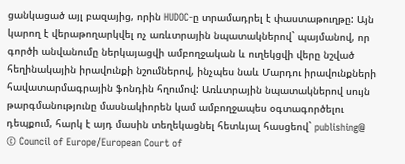ցանկացած այլ բազայից, որին HUDOC-ը տրամադրել է փաստաթուղթը: Այն կարող է վերաթողարկվել ոչ առևտրային նպատակներով` պայմանով, որ գործի անվանումը ներկայացվի ամբողջական և ուղեկցվի վերը նշված հեղինակային իրավունքի նշումներով, ինչպես նաև Մարդու իրավունքների հավատարմագրային ֆոնդին հղումով: Առևտրային նպատակներով սույն թարգմանությունը մասնակիորեն կամ ամբողջապես օգտագործելու դեպքում, հարկ է այդ մասին տեղեկացնել հետևյալ հասցեով` publishing@
© Council of Europe/European Court of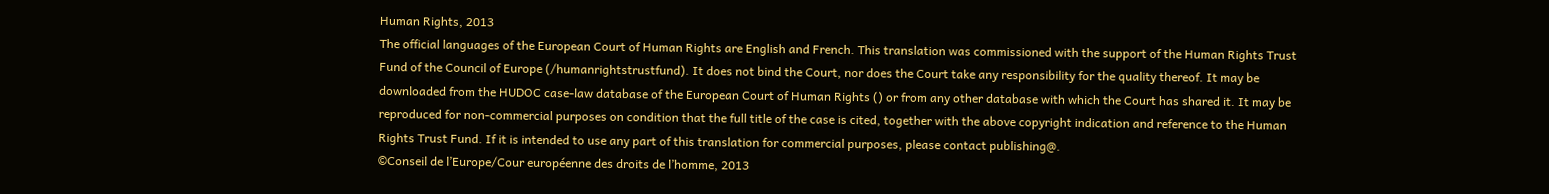Human Rights, 2013
The official languages of the European Court of Human Rights are English and French. This translation was commissioned with the support of the Human Rights Trust Fund of the Council of Europe (/humanrightstrustfund). It does not bind the Court, nor does the Court take any responsibility for the quality thereof. It may be downloaded from the HUDOC case-law database of the European Court of Human Rights () or from any other database with which the Court has shared it. It may be reproduced for non-commercial purposes on condition that the full title of the case is cited, together with the above copyright indication and reference to the Human Rights Trust Fund. If it is intended to use any part of this translation for commercial purposes, please contact publishing@.
©Conseil de l’Europe/Cour européenne des droits de l’homme, 2013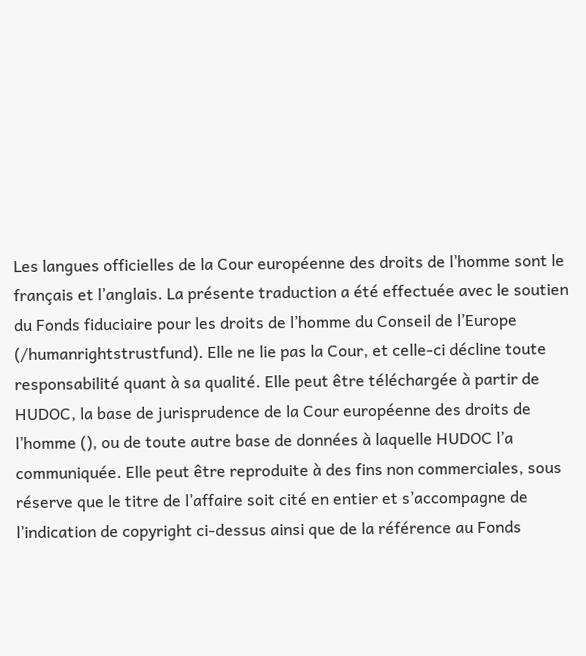Les langues officielles de la Cour européenne des droits de l’homme sont le français et l’anglais. La présente traduction a été effectuée avec le soutien du Fonds fiduciaire pour les droits de l’homme du Conseil de l’Europe (/humanrightstrustfund). Elle ne lie pas la Cour, et celle-ci décline toute responsabilité quant à sa qualité. Elle peut être téléchargée à partir de HUDOC, la base de jurisprudence de la Cour européenne des droits de l’homme (), ou de toute autre base de données à laquelle HUDOC l’a communiquée. Elle peut être reproduite à des fins non commerciales, sous réserve que le titre de l’affaire soit cité en entier et s’accompagne de l’indication de copyright ci-dessus ainsi que de la référence au Fonds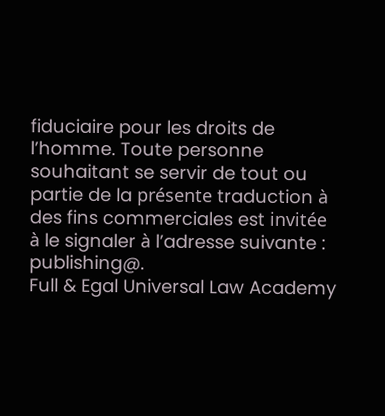fiduciaire pour les droits de l’homme. Toute personne souhaitant se servir de tout ou partie de la présente traduction à des fins commerciales est invitée à le signaler à l’adresse suivante : publishing@.
Full & Egal Universal Law Academy